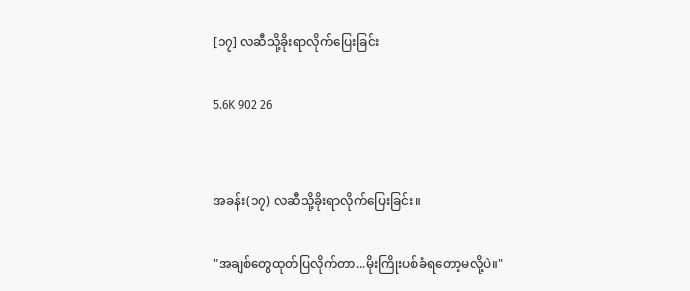[၁၇] လဆီသို့ခိုးရာလိုက်ပြေးခြင်း

5.6K 902 26


အခန်း(၁၇) လဆီသို့ခိုးရာလိုက်ပြေးခြင်း။

"အချစ်တွေထုတ်ပြလိုက်တာ...မိုးကြိုးပစ်ခံရတော့မလို့ပဲ။"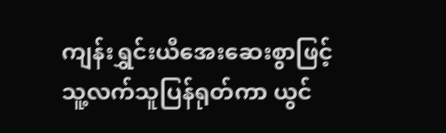ကျန်းရွှင်းယီအေးဆေးစွာဖြင့်သူ့လက်သူပြန်ရုတ်ကာ ယွင်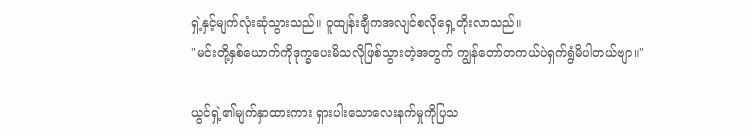ရှဲ့နှင့်မျက်လုံးဆုံသွားသည်။ ဝူထျန်းချီကအလျင်စလိုရှေ့တိုးလာသည်။
"မင်းတို့နှစ်ယောက်ကိုဒုက္ခပေးမိသလိုဖြစ်သွားတဲ့အတွက် ကျွန်တော်တကယ်ပဲရှက်ရွံမိပါတယ်ဗျာ။"

ယွင်ရှဲ့၏မျက်နှာထားကား ရှားပါးသောလေးနက်မှုကိုပြသ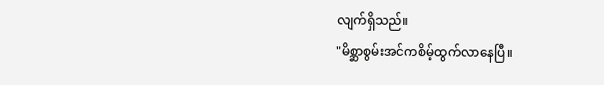လျက်ရှိသည်။
"မိစ္ဆာစွမ်းအင်ကစိမ့်ထွက်လာနေပြီ။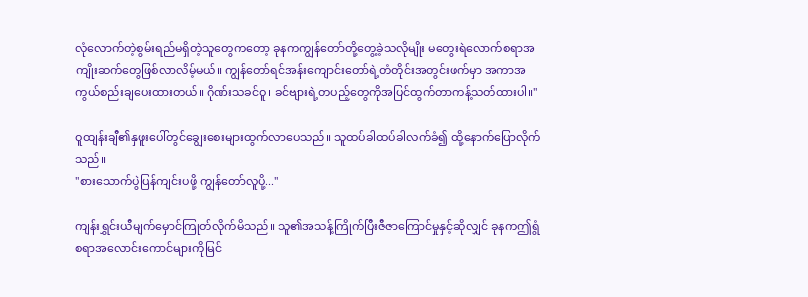လုံလောက်တဲ့စွမ်းရည်မရှိတဲ့သူတွေကတော့ ခုနကကျွန်တော်တို့တွေ့ခဲ့သလိုမျိုး မတွေးရဲလောက်စရာအကျိုးဆက်တွေဖြစ်လာလိမ့်မယ်။ ကျွန်တော်ရင်အန်းကျောင်းတော်ရဲ့တံတိုင်းအတွင်းဖက်မှာ အကာအကွယ်စည်းချပေးထားတယ်။ ဂိုဏ်းသခင်ဝူ၊ ခင်ဗျားရဲ့တပည့်တွေကိုအပြင်ထွက်တာကန့်သတ်ထားပါ။"

ဝူထျန်းချီ၏နှဖူးပေါ်တွင်ချွေးစေးများထွက်လာပေသည်။ သူထပ်ခါထပ်ခါလက်ခံ၍ ထို့နောက်ပြောလိုက်သည်။
"စားသောက်ပွဲပြန်ကျင်းပဖို့ ကျွန်တော်လူပို့..."

ကျန်းရွှင်းယီမျက်မှောင်ကြုတ်လိုက်မိသည်။ သူ၏အသန့်ကြိုက်ပြီးဇီဇာကြောင်မှုနှင့်ဆိုလျှင် ခုနကဤရွံစရာအလောင်းကောင်များကိုမြင်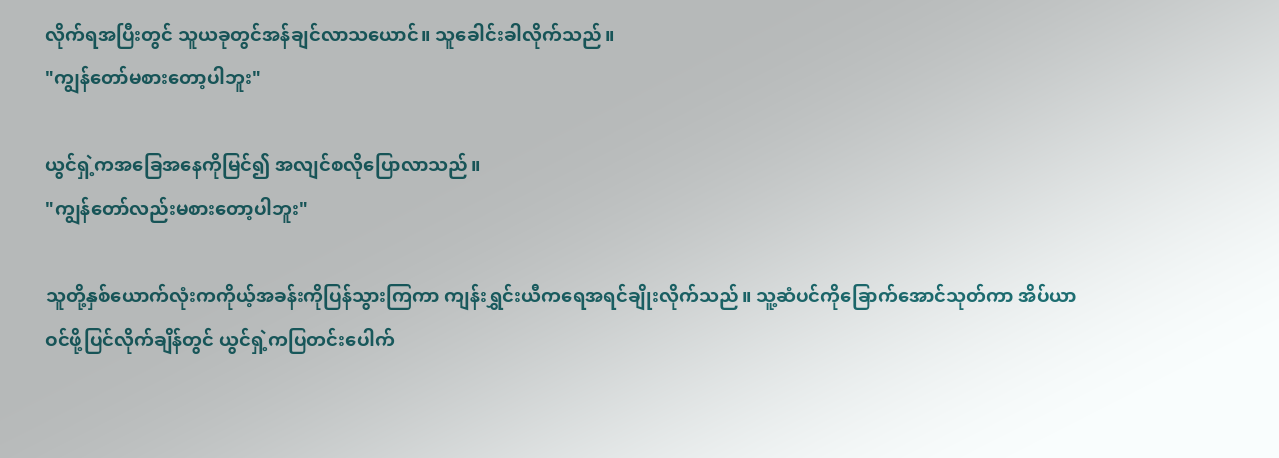လိုက်ရအပြီးတွင် သူယခုတွင်အန်ချင်လာသယောင်။ သူခေါင်းခါလိုက်သည်။
"ကျွန်တော်မစားတော့ပါဘူး"

ယွင်ရှဲ့ကအခြေအနေကိုမြင်၍ အလျင်စလိုပြောလာသည်။
"ကျွန်တော်လည်းမစားတော့ပါဘူး"

သူတို့နှစ်ယောက်လုံးကကိုယ့်အခန်းကိုပြန်သွားကြကာ ကျန်းရွှင်းယီကရေအရင်ချိုးလိုက်သည်။ သူ့ဆံပင်ကိုခြောက်အောင်သုတ်ကာ အိပ်ယာဝင်ဖို့ပြင်လိုက်ချိန်တွင် ယွင်ရှဲ့ကပြတင်းပေါက်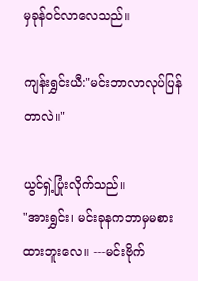မှခုန်ဝင်လာလေသည်။

ကျန်းရွှင်းယီ:"မင်းဘာလာလုပ်ပြန်တာလဲ။"

ယွင်ရှဲ့ပြုံးလိုက်သည်။
"အားရွှင်း၊ မင်းခုနကဘာမှမစားထားဘူးလေ။ ---မင်းဗိုက်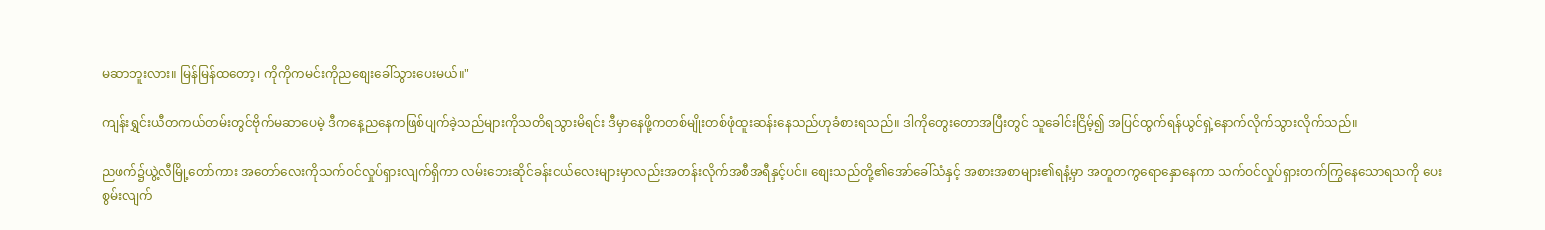မဆာဘူးလား။ မြန်မြန်ထတော့၊ ကိုကိုကမင်းကိုညစျေးခေါ်သွားပေးမယ်။"

ကျန်းရွှင်းယီတကယ်တမ်းတွင်ဗိုက်မဆာပေမဲ့ ဒီကနေ့ညနေကဖြစ်ပျက်ခဲ့သည်များကိုသတိရသွားမိရင်း ဒီမှာနေဖို့ကတစ်မျိုးတစ်ဖုံထူးဆန်းနေသည်ဟုခံစားရသည်။ ဒါကိုတွေးတောအပြီးတွင် သူခေါင်းငြိမ့်၍ အပြင်ထွက်ရန်ယွင်ရှဲ့နောက်လိုက်သွားလိုက်သည်။

ညဖက်၌ယွဲ့လီမြို့တော်ကား အတော်လေးကိုသက်ဝင်လှုပ်ရှားလျက်ရှိကာ လမ်းဘေးဆိုင်ခန်းငယ်လေးများမှာလည်းအတန်းလိုက်အစီအရီနှင့်ပင်။ စျေးသည်တို့၏အော်ခေါ်သံနှင့် အစားအစာများ၏ရနံ့မှာ အတူတကွရောနှောနေကာ သက်ဝင်လှုပ်ရှားတက်ကြွနေသောရသကို ပေးစွမ်းလျက်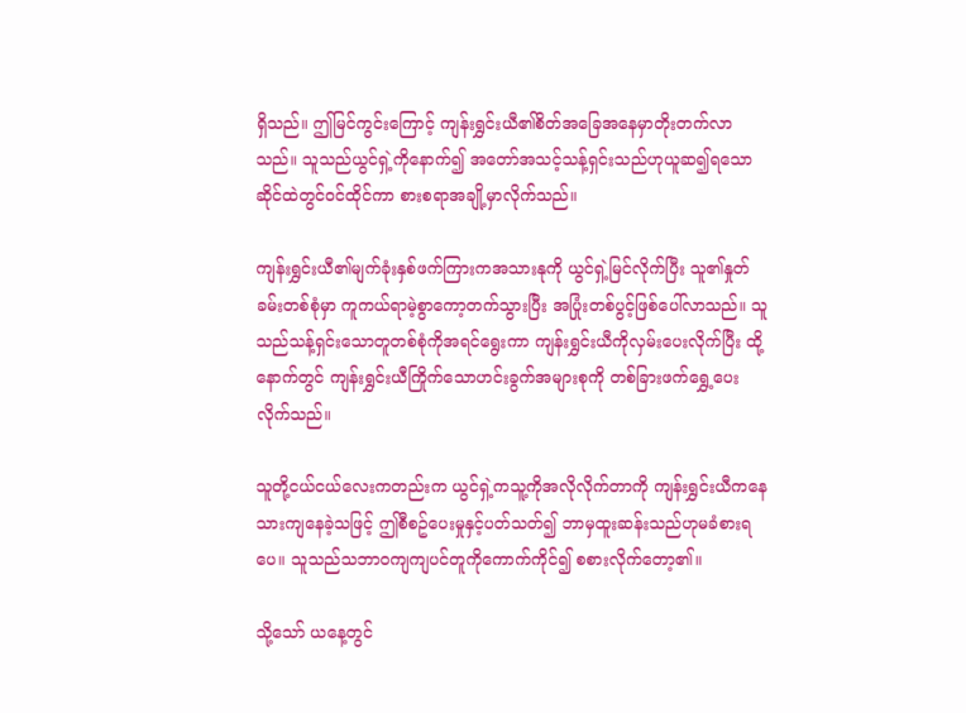ရှိသည်။ ဤမြင်ကွင်းကြောင့် ကျန်းရွှင်းယီ၏စိတ်အခြေအနေမှာတိုးတက်လာသည်။ သူသည်ယွင်ရှဲ့ကိုနောက်၍ အတော်အသင့်သန့်ရှင်းသည်ဟုယူဆ၍ရသော ဆိုင်ထဲတွင်ဝင်ထိုင်ကာ စားစရာအချို့မှာလိုက်သည်။

ကျန်းရွှင်းယီ၏မျက်ခုံးနှစ်ဖက်ကြားကအသားနုကို ယွင်ရှဲ့မြင်လိုက်ပြီး သူ၏နှုတ်ခမ်းတစ်စုံမှာ ကူကယ်ရာမဲ့စွာကော့တက်သွားပြီး အပြုံးတစ်ပွင့်ဖြစ်ပေါ်လာသည်။ သူသည်သန့်ရှင်းသောတူတစ်စုံကိုအရင်ရွေးကာ ကျန်းရွှင်းယီကိုလှမ်းပေးလိုက်ပြီး ထို့နောက်တွင် ကျန်းရွှင်းယီကြိုက်သောဟင်းခွက်အများစုကို တစ်ခြားဖက်ရွှေ့ပေးလိုက်သည်။

သူတို့ငယ်ငယ်လေးကတည်းက ယွင်ရှဲ့ကသူ့ကိုအလိုလိုက်တာကို ကျန်းရွှင်းယီကနေသားကျနေခဲ့သဖြင့် ဤစီစဥ်ပေးမှုနှင့်ပတ်သတ်၍ ဘာမှထူးဆန်းသည်ဟုမခံစားရပေ။ သူသည်သဘာဝကျကျပင်တူကိုကောက်ကိုင်၍ စစားလိုက်တော့၏။

သို့သော် ယနေ့တွင်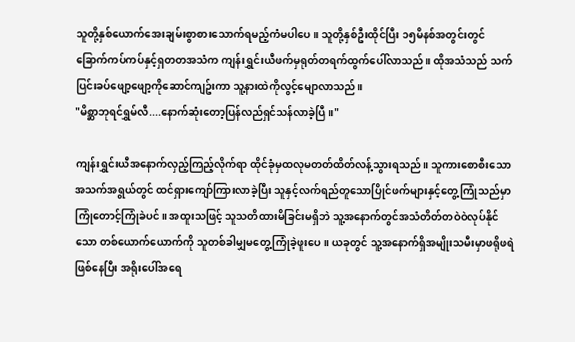သူတို့နှစ်ယောက်အေးချမ်းစွာစားသောက်ရမည့်ကံမပါပေ။ သူတို့နှစ်ဦးထိုင်ပြီး ၁၅မိနစ်အတွင်းတွင် ခြောက်ကပ်ကပ်နှင့်ရှတတအသံက ကျန်းရွှင်းယီဖက်မှရုတ်တရက်ထွက်ပေါ်လာသည်။ ထိုအသံသည် သက်ပြင်းခပ်ဖျော့ဖျော့ကိုဆောင်ကျဥ်းကာ သူ့နားထဲကိုလွင့်မျောလာသည်။
"မိစ္ဆာဘုရင်ရွှမ်လီ....နောက်ဆုံးတော့ပြန်လည်ရှင်သန်လာခဲ့ပြီ။"

ကျန်းရွှင်းယီအနောက်လှည့်ကြည့်လိုက်ရာ ထိုင်ခုံမှထလုမတတ်ထိတ်လန့်သွားရသည်။ သူကားစောစီးသောအသက်အရွယ်တွင် ထင်ရှားကျော်ကြားလာခဲ့ပြီး သူနှင့်လက်ရည်တူသောပြိုင်ဖက်များနှင့်တွေ့ကြုံသည်မှာ ကြုံတောင့်ကြုံခဲပင်။ အထူးသဖြင့် သူသတိထားမိခြင်းမရှိဘဲ သူ့အနောက်တွင်အသံတိတ်တဝဲဝဲလုပ်နိုင်သော တစ်ယောက်ယောက်ကို သူတစ်ခါမျှမတွေ့ကြုံခဲ့ဖူးပေ။ ယခုတွင် သူ့အနောက်ရှိအမျိုးသမီးမှာဖရိုဖရဲဖြစ်နေပြီး အရိုးပေါ်အရေ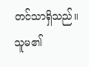တင်သာရှိသည်။ သူမ၏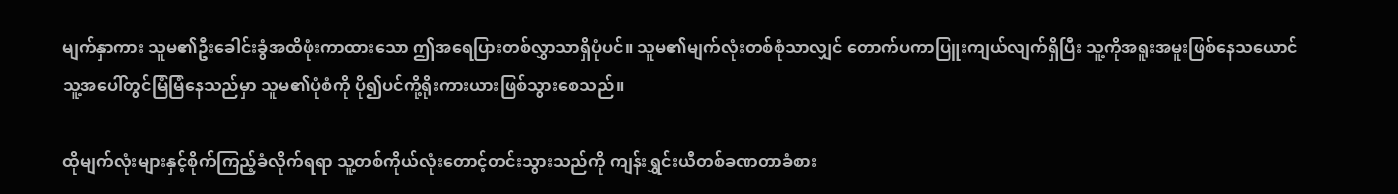မျက်နှာကား သူမ၏ဦးခေါင်းခွံအထိဖုံးကာထားသော ဤအရေပြားတစ်လွှာသာရှိပုံပင်။ သူမ၏မျက်လုံးတစ်စုံသာလျှင် တောက်ပကာပြူးကျယ်လျက်ရှိပြီး သူ့ကိုအရူးအမူးဖြစ်နေသယောင် သူ့အပေါ်တွင်မြံမြံနေသည်မှာ သူမ၏ပုံစံကို ပို၍ပင်ကို့ရိုးကားယားဖြစ်သွားစေသည်။

ထိုမျက်လုံးများနှင့်စိုက်ကြည့်ခံလိုက်ရရာ သူ့တစ်ကိုယ်လုံးတောင့်တင်းသွားသည်ကို ကျန်းရွှင်းယီတစ်ခဏတာခံစား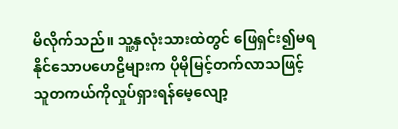မိလိုက်သည်။ သူ့နှလုံးသားထဲတွင် ဖြေရှင်း၍မရနိုင်သောပဟေဠိများက ပိုမိုမြင့်တက်လာသဖြင့် သူတကယ်ကိုလှုပ်ရှားရန်မေ့လျော့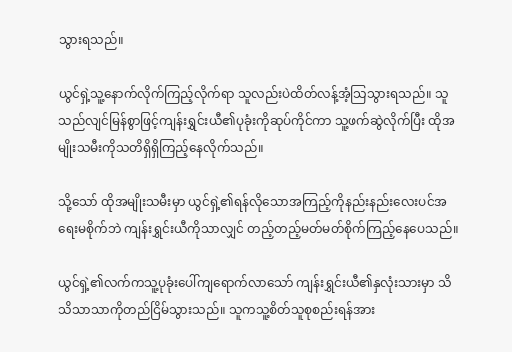သွားရသည်။

ယွင်ရှဲ့သူ့နောက်လိုက်ကြည့်လိုက်ရာ သူလည်းပဲထိတ်လန့်အံ့သြသွားရသည်။ သူသည်လျင်မြန်စွာဖြင့်ကျန်းရွှင်းယီ၏ပုခုံးကိုဆုပ်ကိုင်ကာ သူ့ဖက်ဆွဲလိုက်ပြီး ထိုအမျိုးသမီးကိုသတိရှိရှိကြည့်နေလိုက်သည်။

သို့သော် ထိုအမျိုးသမီးမှာ ယွင်ရှဲ့၏ရန်လိုသောအကြည့်ကိုနည်းနည်းလေးပင်အရေးမစိုက်ဘဲ ကျန်းရွှင်းယီကိုသာလျှင် တည့်တည့်မတ်မတ်စိုက်ကြည့်နေပေသည်။

ယွင်ရှဲ့၏လက်ကသူ့ပုခုံးပေါ်ကျရောက်လာသော် ကျန်းရွှင်းယီ၏နှလုံးသားမှာ သိသိသာသာကိုတည်ငြိမ်သွားသည်။ သူကသူ့စိတ်သူစုစည်းရန်အား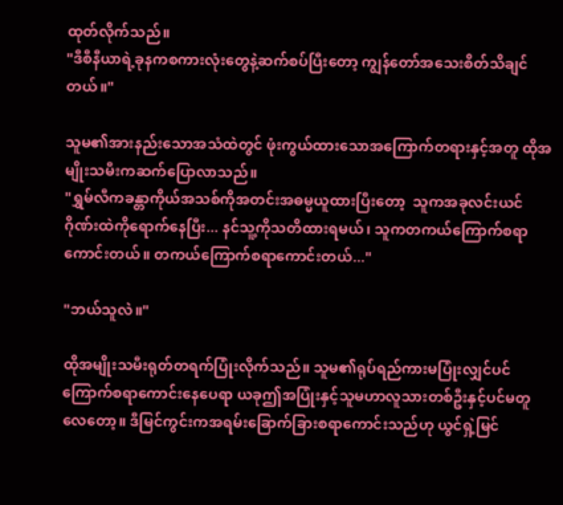ထုတ်လိုက်သည်။
"ဒီစီနီယာရဲ့ခုနကစကားလုံးတွေနဲ့ဆက်စပ်ပြီးတော့ ကျွန်တော်အသေးစိတ်သိချင်တယ်။"

သူမ၏အားနည်းသောအသံထဲတွင် ဖုံးကွယ်ထားသောအကြောက်တရားနှင့်အတူ ထိုအမျိုးသမီးကဆက်ပြောလာသည်။
"ရွှမ်လီကခန္တာကိုယ်အသစ်ကိုအတင်းအဓမ္မယူထားပြီးတော့  သူကအခုလင်းယင်ဂိုဏ်းထဲကိုရောက်နေပြီး... နင်သူ့ကိုသတိထားရမယ်၊ သူကတကယ်ကြောက်စရာကောင်းတယ်။ တကယ်ကြောက်စရာကောင်းတယ်..."

"ဘယ်သူလဲ။"

ထိုအမျိုးသမီးရုတ်တရက်ပြုံးလိုက်သည်။ သူမ၏ရုပ်ရည်ကားမပြုံးလျှင်ပင်ကြောက်စရာကောင်းနေပေရာ ယခုဤအပြုံးနှင့်သူမဟာလူသားတစ်ဦးနှင့်ပင်မတူလေတော့။ ဒီမြင်ကွင်းကအရမ်းခြောက်ခြားစရာကောင်းသည်ဟု ယွင်ရှဲ့မြင်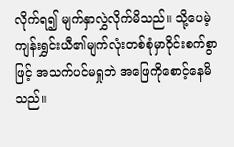လိုက်ရ၍ မျက်နှာလွှဲလိုက်မိသည်။ သို့ပေမဲ့ ကျန်းရွှင်းယီ၏မျက်လုံးတစ်စုံမှာဝိုင်းစက်စွာဖြင့် အသက်ပင်မရှုဘဲ အဖြေကိုစောင့်နေမိသည်။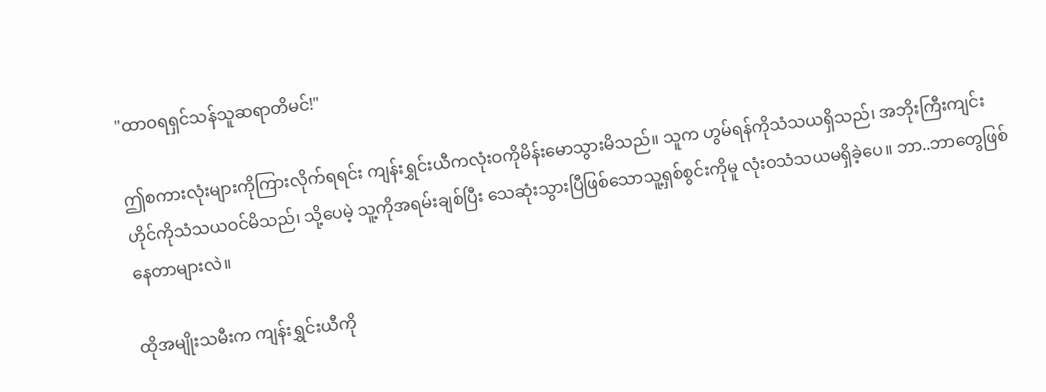"ထာဝရရှင်သန်သူဆရာတိမင်!"

ဤစကားလုံးများကိုကြားလိုက်ရရင်း ကျန်းရွှင်းယီကလုံးဝကိုမိန်းမောသွားမိသည်။ သူက ဟွမ်ရန်ကိုသံသယရှိသည်၊ အဘိုးကြီးကျင်းဟိုင်ကိုသံသယဝင်မိသည်၊ သို့ပေမဲ့ သူ့ကိုအရမ်းချစ်ပြီး သေဆုံးသွားပြီဖြစ်သောသူ့ရှစ်စွင်းကိုမူ လုံးဝသံသယမရှိခဲ့ပေ။ ဘာ..ဘာတွေဖြစ်နေတာများလဲ။

ထိုအမျိုးသမီးက ကျန်းရွှင်းယီကို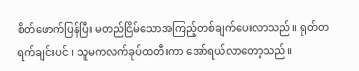စိတ်ဖောက်ပြန်ပြီး မတည်ငြိမ်သောအကြည့်တစ်ချက်ပေးလာသည်။ ရုတ်တရက်ချင်းပင် ၊ သူမကလက်ခုပ်ထတီးကာ အော်ရယ်လာတော့သည်။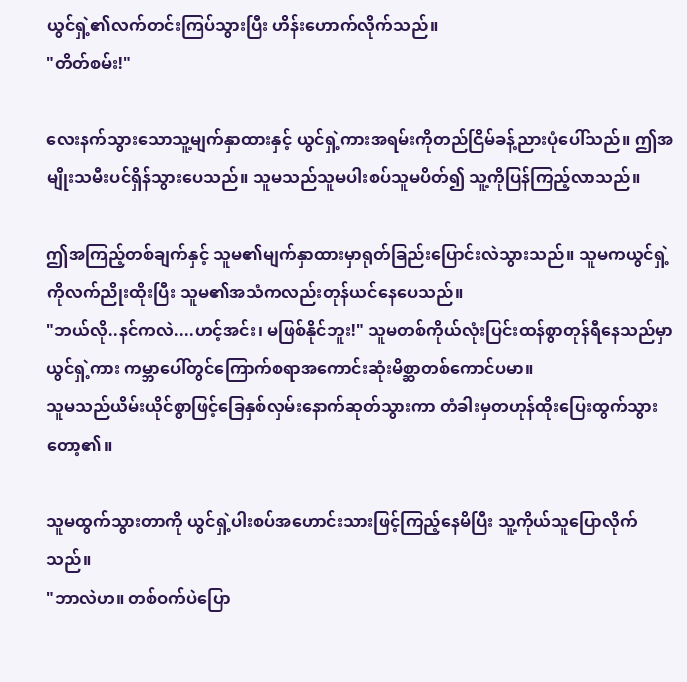ယွင်ရှဲ့၏လက်တင်းကြပ်သွားပြီး ဟိန်းဟောက်လိုက်သည်။
"တိတ်စမ်း!"

လေးနက်သွားသောသူ့မျက်နှာထားနှင့် ယွင်ရှဲ့ကားအရမ်းကိုတည်ငြိမ်ခန့်ညားပုံပေါ်သည်။ ဤအမျိုးသမီးပင်ရှိန်သွားပေသည်။ သူမသည်သူမပါးစပ်သူမပိတ်၍ သူ့ကိုပြန်ကြည့်လာသည်။

ဤအကြည့်တစ်ချက်နှင့် သူမ၏မျက်နှာထားမှာရုတ်ခြည်းပြောင်းလဲသွားသည်။ သူမကယွင်ရှဲ့ကိုလက်ညိုးထိုးပြီး သူမ၏အသံကလည်းတုန်ယင်နေပေသည်။
"ဘယ်လို..နင်ကလဲ....ဟင့်အင်း၊ မဖြစ်နိုင်ဘူး!" သူမတစ်ကိုယ်လုံးပြင်းထန်စွာတုန်ရီနေသည်မှာ ယွင်ရှဲ့ကား ကမ္ဘာပေါ်တွင်ကြောက်စရာအကောင်းဆုံးမိစ္ဆာတစ်ကောင်ပမာ။
သူမသည်ယိမ်းယိုင်စွာဖြင့်ခြေနှစ်လှမ်းနောက်ဆုတ်သွားကာ တံခါးမှတဟုန်ထိုးပြေးထွက်သွားတော့၏။

သူမထွက်သွားတာကို ယွင်ရှဲ့ပါးစပ်အဟောင်းသားဖြင့်ကြည့်နေမိပြီး သူ့ကိုယ်သူပြောလိုက်သည်။
"ဘာလဲဟ။ တစ်ဝက်ပဲပြော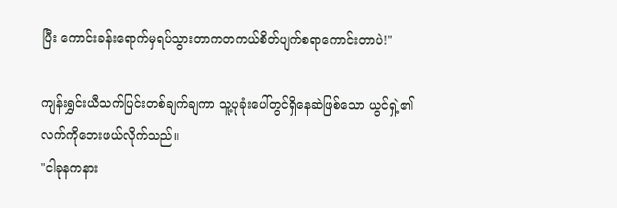ပြီး ကောင်းခန်းရောက်မှရပ်သွားတာကတကယ်စိတ်ပျက်စရာကောင်းတာပဲ!"

ကျန်းရွှင်းယီသက်ပြင်းတစ်ချက်ချကာ သူ့ပုခုံးပေါ်တွင်ရှိနေဆဲဖြစ်သော ယွင်ရှဲ့၏လက်ကိုဘေးဖယ်လိုက်သည်။
"ငါခုနကနား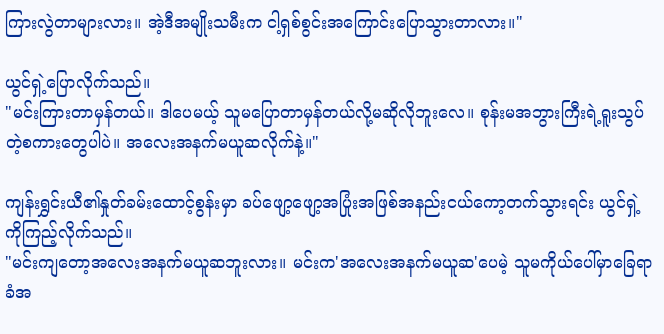ကြားလွဲတာများလား။ အဲ့ဒီအမျိုးသမီးက ငါ့ရှစ်စွင်းအကြောင်းပြောသွားတာလား။"

ယွင်ရှဲ့ပြောလိုက်သည်။
"မင်းကြားတာမှန်တယ်။ ဒါပေမယ့် သူမပြောတာမှန်တယ်လို့မဆိုလိုဘူးလေ။ စုန်းမအဘွားကြီးရဲ့ရူးသွပ်တဲ့စကားတွေပါပဲ။ အလေးအနက်မယူဆလိုက်နဲ့။"

ကျန်းရွှင်းယီ၏နှုတ်ခမ်းထောင့်စွန်းမှာ ခပ်ဖျော့ဖျော့အပြုံးအဖြစ်အနည်းငယ်ကော့တက်သွားရင်း ယွင်ရှဲ့ကိုကြည့်လိုက်သည်။
"မင်းကျတော့အလေးအနက်မယူဆဘူးလား။ မင်းက'အလေးအနက်မယူဆ'ပေမဲ့ သူမကိုယ်ပေါ်မှာခြေရာခံအ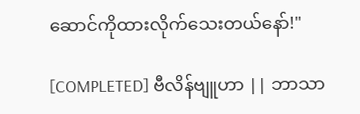ဆောင်ကိုထားလိုက်သေးတယ်နော်!"

[COMPLETED] ဗီလိန်ဗျူဟာ || ဘာသာ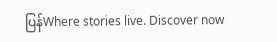ပြန်Where stories live. Discover now